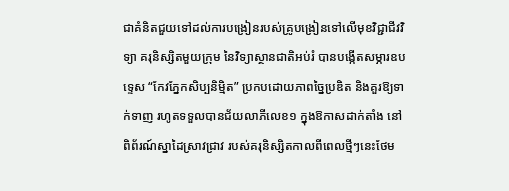ជាគំនិតជួយទៅដល់ការបង្រៀនរបស់គ្រូបង្រៀនទៅលើមុខវិជ្ជាជីវវិទ្យា គរុនិស្សិតមួយក្រុម នៃវិទ្យាស្ថានជាតិអប់រំ បានបង្កើតសម្ភារឧបទ្ទេស “កែវភ្នែកសិប្បនិម្មិត” ប្រកបដោយភាពច្នៃប្រឌិត និងគួរឱ្យទាក់ទាញ រហូតទទួលបានជ័យលាភីលេខ១ ក្នុងឱកាសដាក់តាំង នៅពិព័រណ៍ស្នាដៃស្រាវជ្រាវ របស់គរុនិស្សិតកាលពីពេលថ្មីៗនេះថែម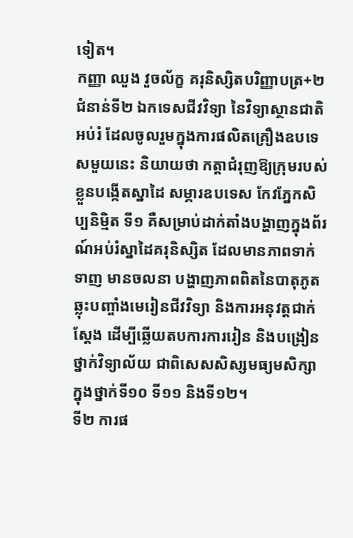ទៀត។
កញ្ញា ឈួង វួចល័ក្ខ គរុនិស្សិតបរិញ្ញាបត្រ+២ ជំនាន់ទី២ ឯកទេសជីវវិទ្យា នៃវិទ្យាស្ថានជាតិអប់រំ ដែលចូលរួមក្នុងការផលិតគ្រឿងឧបទេសមួយនេះ និយាយថា កត្តាជំរុញឱ្យក្រុមរបស់ខ្លួនបង្កើតស្នាដៃ សម្ភារឧបទេស កែវភ្នែកសិប្បនិម្មិត ទី១ គឺសម្រាប់ដាក់តាំងបង្ហាញក្នុងព័រណ៍អប់រំស្នាដៃគរុនិស្សិត ដែលមានភាពទាក់ទាញ មានចលនា បង្ហាញភាពពិតនៃបាតុភូតឆ្លុះបញ្ចាំងមេរៀនជីវវិទ្យា និងការអនុវត្តជាក់ស្ដែង ដើម្បីឆ្លើយតបការការរៀន និងបង្រៀនថ្នាក់វិទ្យាល័យ ជាពិសេសសិស្សមធ្យមសិក្សាក្នុងថ្នាក់ទី១០ ទី១១ និងទី១២។
ទី២ ការផ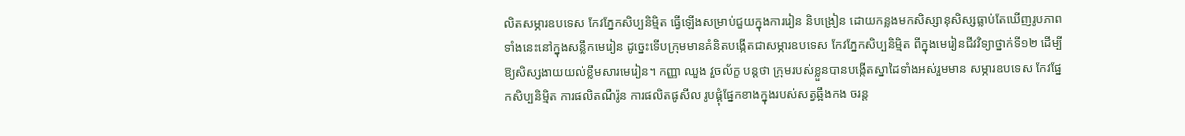លិតសម្ភារឧបទេស កែវភ្នែកសិប្បនិម្មិត ធ្វើឡើងសម្រាប់ជួយក្នុងការរៀន និបង្រៀន ដោយកន្លងមកសិស្សានុសិស្សធ្លាប់តែឃើញរូបភាពទាំងនេះនៅក្នុងសន្លឹកមេរៀន ដូច្នេះទើបក្រុមមានគំនិតបង្កើតជាសម្ភារឧបទេស កែវភ្នែកសិប្បនិម្មិត ពីក្នុងមេរៀនជីវវិទ្យាថ្នាក់ទី១២ ដើម្បីឱ្យសិស្សងាយយល់ខ្លឹមសារមេរៀន។ កញ្ញា ឈួង វួចល័ក្ខ បន្តថា ក្រុមរបស់ខ្លួនបានបង្កើតស្នាដៃទាំងអស់រួមមាន សម្ភារឧបទេស កែវផ្នែកសិប្បនិម្មិត ការផលិតណឺរ៉ូន ការផលិតផូសីល រូបផ្គុំផ្នែកខាងក្នុងរបស់សត្វឆ្អឹងកង ចរន្ត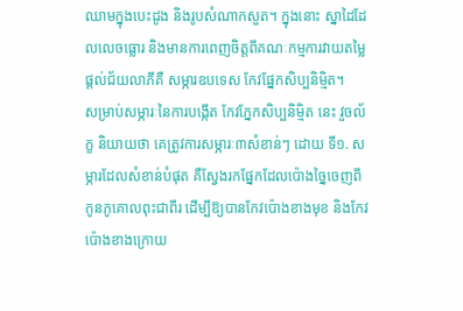ឈាមក្នុងបេះដូង និងរូបសំណាកសួត។ ក្នុងនោះ ស្នាដៃដែលលេចធ្លោរ និងមានការពេញចិត្តពីគណៈកម្មការវាយតម្លៃផ្ដល់ជ័យលាភីគឺ សម្ភារឧបទេស កែវផ្នែកសិប្បនិម្មិត។
សម្រាប់សម្ភារៈនៃការបង្កើត កែវភ្នែកសិប្បនិម្មិត នេះ វួចល័ក្ខ និយាយថា គេត្រូវការសម្ភារៈ៣សំខាន់ៗ ដោយ ទី១. សម្ភារដែលសំខាន់បំផុត គឺស្វែងរកផ្នែកដែលប៉ោងច្នៃចេញពីកូនភូគោលពុះជាពីរ ដើម្បីឱ្យបានកែវប៉ោងខាងមុខ និងកែវប៉ោងខាងក្រោយ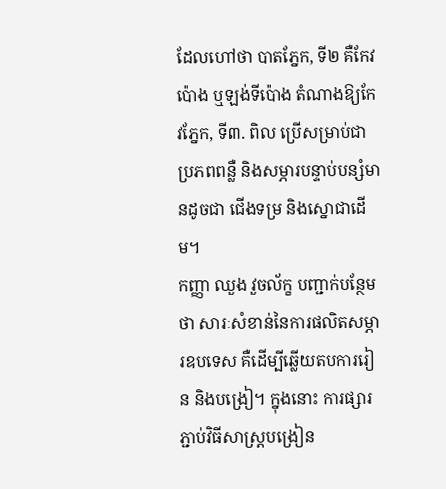ដែលហៅថា បាតភ្នែក, ទី២ គឺកែវប៉ោង ឬឡង់ទីប៉ោង តំណាងឱ្យកែវភ្នែក, ទី៣. ពិល ប្រើសម្រាប់ជាប្រភពពន្លឺ និងសម្ភារបន្ទាប់បន្សំមានដូចជា ជើងទម្រ និងស្នោជាដើម។
កញ្ញា ឈួង វួចល័ក្ខ បញ្ជាក់បន្ថែមថា សារៈសំខាន់នៃការផលិតសម្ភារឧបទេស គឺដើម្បីឆ្លើយតបការរៀន និងបង្រៀ។ ក្នុងនោះ ការផ្សារភ្ជាប់វិធីសាស្រ្តបង្រៀន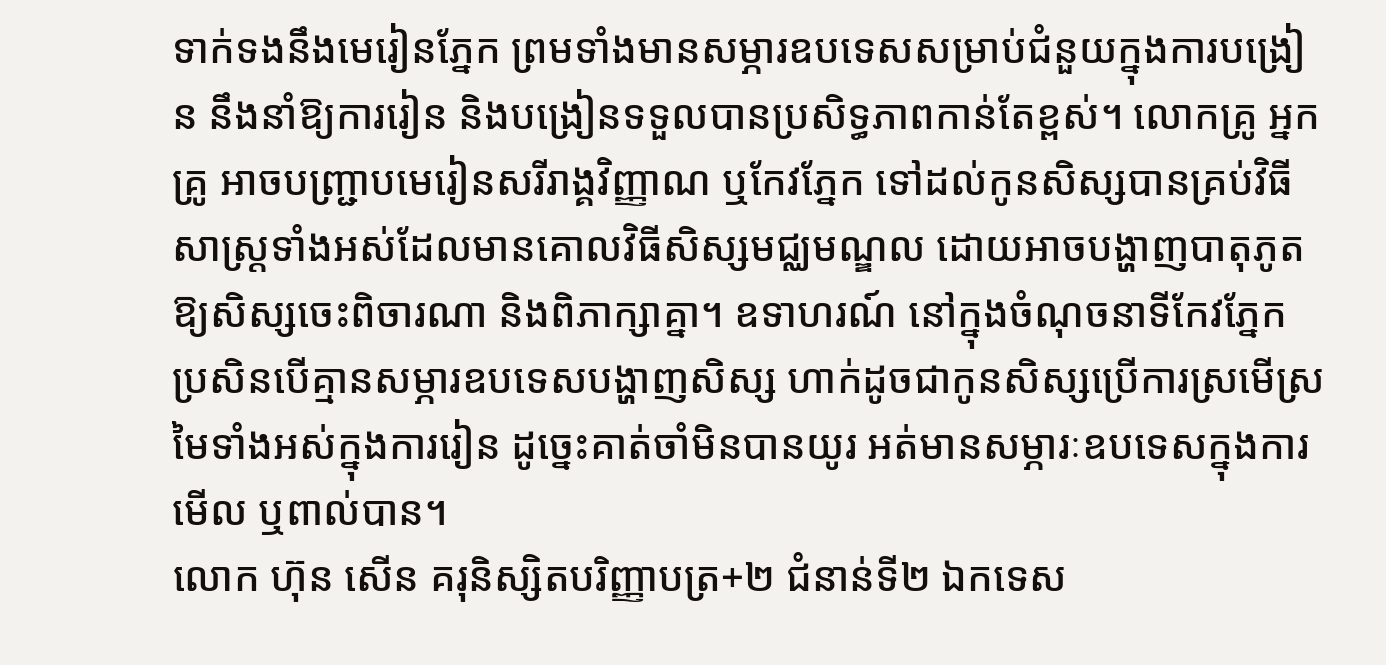ទាក់ទងនឹងមេរៀនភ្នែក ព្រមទាំងមានសម្ភារឧបទេសសម្រាប់ជំនួយក្នុងការបង្រៀន នឹងនាំឱ្យការរៀន និងបង្រៀនទទួលបានប្រសិទ្ធភាពកាន់តែខ្ពស់។ លោកគ្រូ អ្នកគ្រូ អាចបញ្រ្ជាបមេរៀនសរីរាង្គវិញ្ញាណ ឬកែវភ្នែក ទៅដល់កូនសិស្សបានគ្រប់វិធីសាស្រ្តទាំងអស់ដែលមានគោលវិធីសិស្សមជ្ឈមណ្ឌល ដោយអាចបង្ហាញបាតុភូតឱ្យសិស្សចេះពិចារណា និងពិភាក្សាគ្នា។ ឧទាហរណ៍ នៅក្នុងចំណុចនាទីកែវភ្នែក ប្រសិនបើគ្មានសម្ភារឧបទេសបង្ហាញសិស្ស ហាក់ដូចជាកូនសិស្សប្រើការស្រមើស្រមៃទាំងអស់ក្នុងការរៀន ដូច្នេះគាត់ចាំមិនបានយូរ អត់មានសម្ភារៈឧបទេសក្នុងការមើល ឬពាល់បាន។
លោក ហ៊ុន សើន គរុនិស្សិតបរិញ្ញាបត្រ+២ ជំនាន់ទី២ ឯកទេស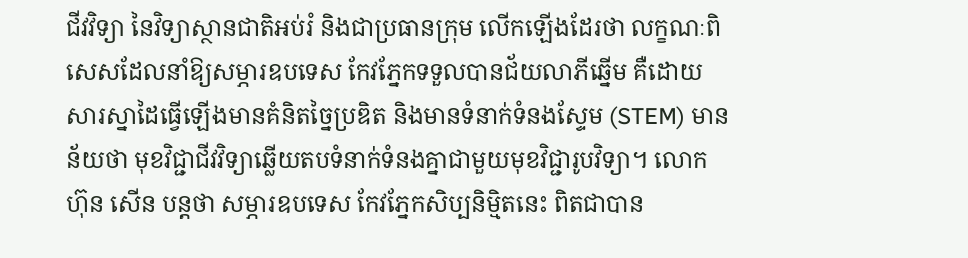ជីវវិទ្យា នៃវិទ្យាស្ថានជាតិអប់រំ និងជាប្រធានក្រុម លើកឡើងដែរថា លក្ខណៈពិសេសដែលនាំឱ្យសម្ភារឧបទេស កែវភ្នែកទទួលបានជ័យលាភីឆ្នើម គឺដោយសារស្នាដៃធ្វើឡើងមានគំនិតច្នៃប្រឌិត និងមានទំនាក់ទំនងស្ទែម (STEM) មានន័យថា មុខវិជ្ជាជីវវិទ្យាឆ្លើយតបទំនាក់ទំនងគ្នាជាមួយមុខវិជ្ជារូបវិទ្យា។ លោក ហ៊ុន សើន បន្តថា សម្ភារឧបទេស កែវភ្នែកសិប្បនិម្មិតនេះ ពិតជាបាន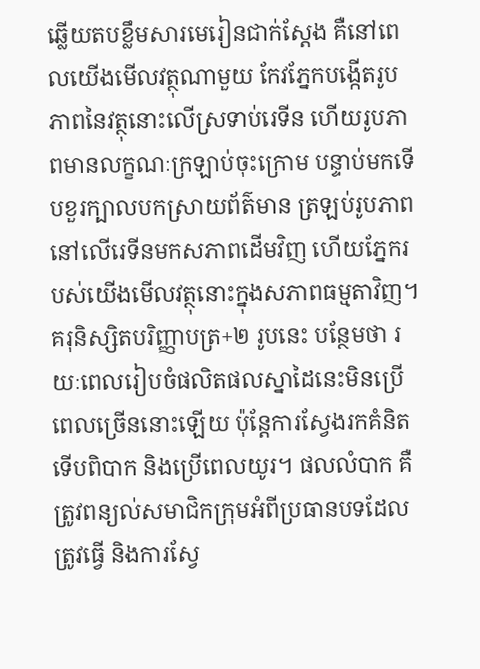ឆ្លើយតបខ្លឹមសារមេរៀនជាក់ស្ដែង គឺនៅពេលយើងមើលវត្ថុណាមួយ កែវភ្នែកបង្កើតរូបភាពនៃវត្ថុនោះលើស្រទាប់រេទីន ហើយរូបភាពមានលក្ខណៈក្រឡាប់ចុះក្រោម បន្ទាប់មកទើបខួរក្បាលបកស្រាយព័ត៌មាន ត្រឡប់រូបភាពនៅលើរេទីនមកសភាពដើមវិញ ហើយភ្នែករបស់យើងមើលវត្ថុនោះក្នុងសភាពធម្មតាវិញ។
គរុនិស្សិតបរិញ្ញាបត្រ+២ រូបនេះ បន្ថែមថា រយៈពេលរៀបចំផលិតផលស្នាដៃនេះមិនប្រើពេលច្រើននោះឡើយ ប៉ុន្តែការស្វែងរកគំនិត ទើបពិបាក និងប្រើពេលយូរ។ ផលលំបាក គឺត្រូវពន្យល់សមាជិកក្រុមអំពីប្រធានបទដែលត្រូវធ្វើ និងការស្វែ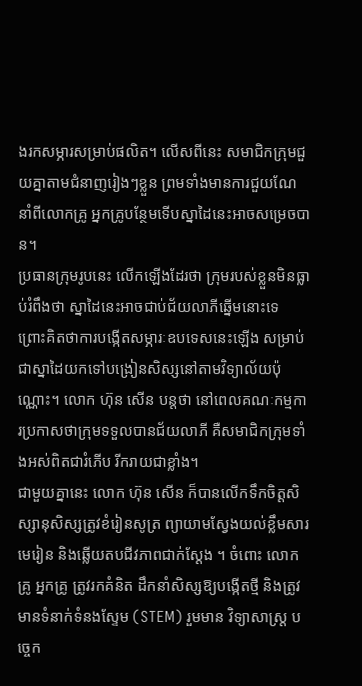ងរកសម្ភារសម្រាប់ផលិត។ លើសពីនេះ សមាជិកក្រុមជួយគ្នាតាមជំនាញរៀងៗខ្លួន ព្រមទាំងមានការជួយណែនាំពីលោកគ្រូ អ្នកគ្រូបន្ថែមទើបស្នាដៃនេះអាចសម្រេចបាន។
ប្រធានក្រុមរូបនេះ លើកឡើងដែរថា ក្រុមរបស់ខ្លួនមិនធ្លាប់រំពឹងថា ស្នាដៃនេះអាចជាប់ជ័យលាភីឆ្នើមនោះទេ ព្រោះគិតថាការបង្កើតសម្ភារៈឧបទេសនេះឡើង សម្រាប់ជាស្នាដៃយកទៅបង្រៀនសិស្សនៅតាមវិទ្យាល័យប៉ុណ្ណោះ។ លោក ហ៊ុន សើន បន្តថា នៅពេលគណៈកម្មការប្រកាសថាក្រុមទទួលបានជ័យលាភី គឺសមាជិកក្រុមទាំងអស់ពិតជារំភើប រីករាយជាខ្លាំង។
ជាមួយគ្នានេះ លោក ហ៊ុន សើន ក៏បានលើកទឹកចិត្តសិស្សានុសិស្សត្រូវខំរៀនសូត្រ ព្យាយាមស្វែងយល់ខ្លឹមសារមេរៀន និងឆ្លើយតបជីវភាពជាក់ស្ដែង ។ ចំពោះ លោកគ្រូ អ្នកគ្រូ ត្រូវរកគំនិត ដឹកនាំសិស្សឱ្យបង្កើតថ្មី និងត្រូវមានទំនាក់ទំនងស្ទែម (STEM) រួមមាន វិទ្យាសាស្រ្ត បច្ចេក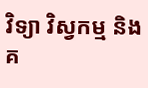វិទ្យា វិស្វកម្ម និងគ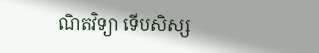ណិតវិទ្យា ទើបសិស្ស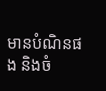មានបំណិនផង និងចំ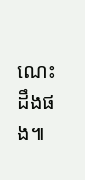ណេះដឹងផង៕